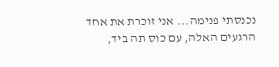נכנסתי פנימה... אני זוכרת את אחד הרגעים האלה, עם כוס תה ביד,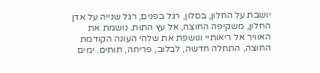יושבת על החלון, בסלון, רגל בפנים, רגל שנייה על אדן החלון, משקיפה החוצה, אל עץ התות. נושמת את האוויר אל ריאותיי ונושפת את שלהי העונה הקודמת החוצה, התחלה חדשה, לבלוב, פריחה, תותים. ימים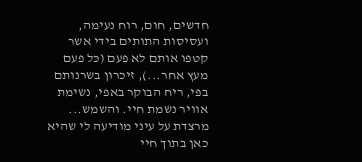חדשים, חום, רוח נעימה, ועסיסות התותים בידי אשר קטפו אותם לא פעם (כל פעם מעץ אחר...), זיכרון בשרנותם בפי, ריח הבוקר באפי, נשימת אוויר נשמת חיי. והשמש... מרצדת על עיני מודיעה לי שהיא כאן בתוך חיי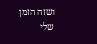ושזה הזמן שלי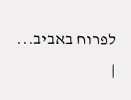לפרוח באביב...
|